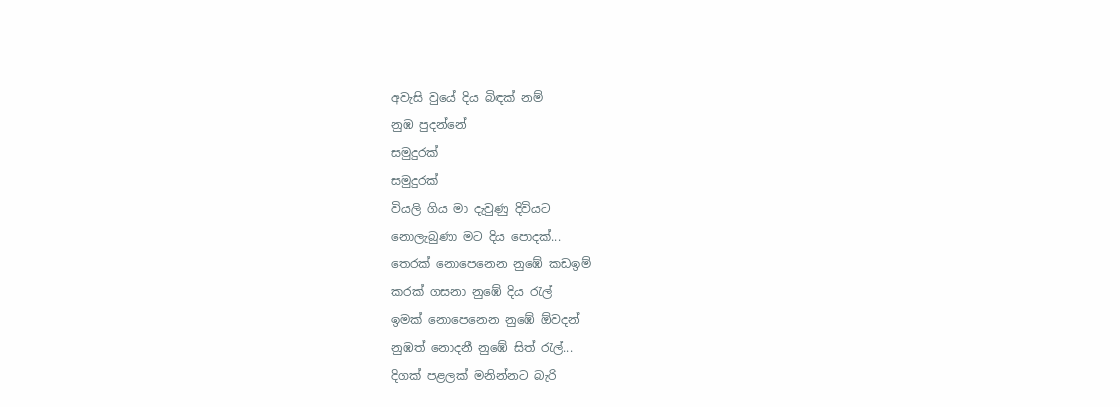අවැසි වුයේ දිය බිඳක් නම්
නුඹ පුදන්නේ
සමුදුරක්
සමුදුරක්
වියලි ගිය මා දැවුණු දිවියට
නොලැබුණා මට දිය පොදක්...
තෙරක් නොපෙනෙන නුඹේ කඩඉම්
කරක් ගසනා නුඹේ දිය රැල්
ඉමක් නොපෙනෙන නුඹේ ඕවදන්
නුඹත් නොදනී නුඹේ සිත් රැල්...
දිගක් පළලක් මනින්නට බැරි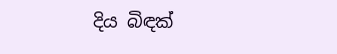දිය බිඳක්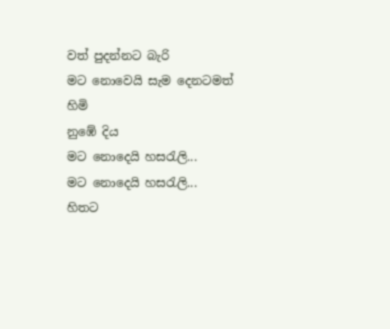වත් පුදන්නට බැරි
මට නොවෙයි සැම දෙනටමත් හිමි
නුඹේ දිය
මට නොදෙයි හසරැලි...
මට නොදෙයි හසරැලි...
හිතට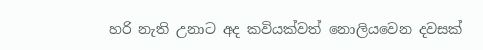හරි නැති උනාට අද කවියක්වත් නොලියවෙන දවසක්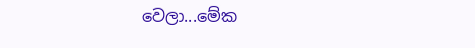වෙලා...මේක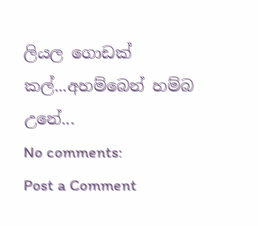ලියල ගොඩක් කල්...අහම්බෙන් හම්බ උනේ...
No comments:
Post a Comment